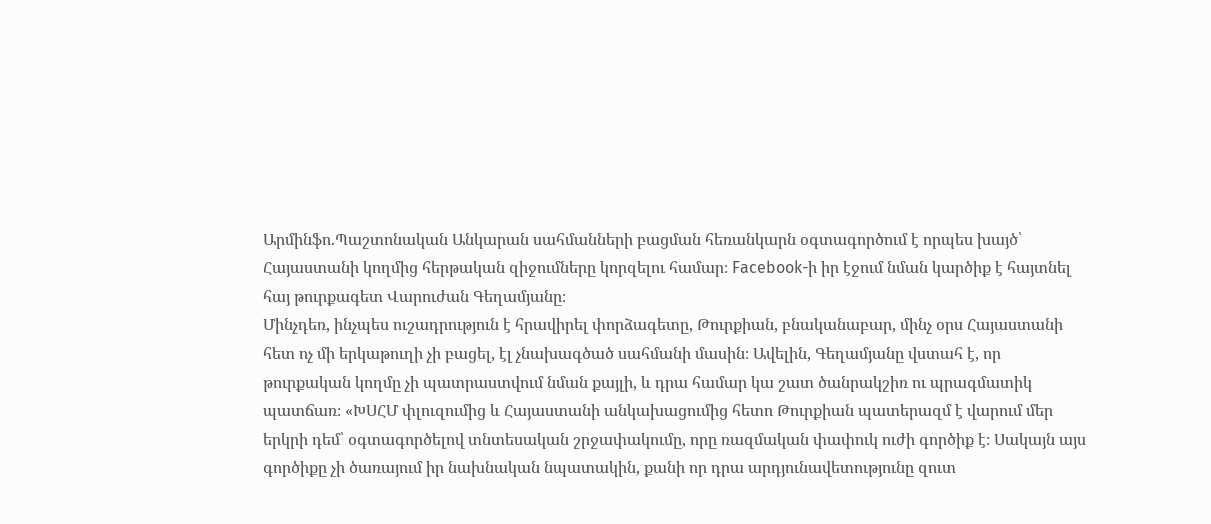Արմինֆո.Պաշտոնական Անկարան սահմանների բացման հեռանկարն օգտագործում է որպես խայծ՝ Հայաստանի կողմից հերթական զիջումները կորզելու համար։ Facebook-ի իր էջում նման կարծիք է հայտնել հայ թուրքագետ Վարուժան Գեղամյանը։
Մինչդեռ, ինչպես ուշադրություն է հրավիրել փորձագետը, Թուրքիան, բնականաբար, մինչ օրս Հայաստանի հետ ոչ մի երկաթուղի չի բացել, էլ չնախագծած սահմանի մասին։ Ավելին, Գեղամյանը վստահ է, որ թուրքական կողմը չի պատրաստվում նման քայլի, և դրա համար կա շատ ծանրակշիռ ու պրագմատիկ պատճառ։ «ԽՍՀՄ փլուզումից և Հայաստանի անկախացումից հետո Թուրքիան պատերազմ է վարում մեր երկրի դեմ՝ օգտագործելով տնտեսական շրջափակումը, որը ռազմական փափուկ ուժի գործիք է։ Սակայն այս գործիքը չի ծառայում իր նախնական նպատակին, քանի որ դրա արդյունավետությունը զուտ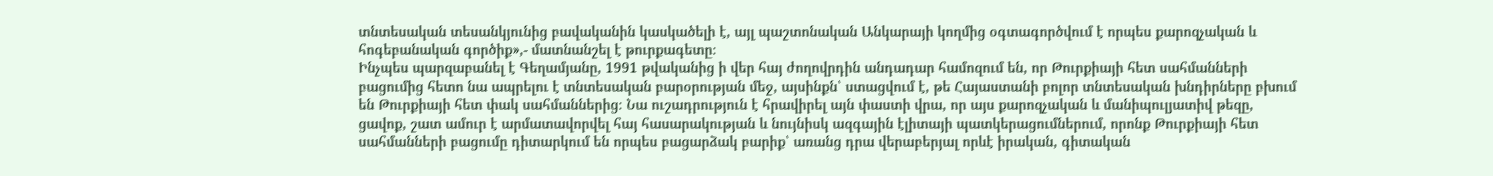տնտեսական տեսանկյունից բավականին կասկածելի է, այլ պաշտոնական Անկարայի կողմից օգտագործվում է որպես քարոզչական և հոգեբանական գործիք»,- մատնանշել է թուրքագետը։
Ինչպես պարզաբանել է Գեղամյանը, 1991 թվականից ի վեր հայ ժողովրդին անդադար համոզում են, որ Թուրքիայի հետ սահմանների բացումից հետո նա ապրելու է տնտեսական բարօրության մեջ, այսինքն՝ ստացվում է, թե Հայաստանի բոլոր տնտեսական խնդիրները բխում են Թուրքիայի հետ փակ սահմաններից։ Նա ուշադրություն է հրավիրել այն փաստի վրա, որ այս քարոզչական և մանիպուլյատիվ թեզը, ցավոք, շատ ամուր է արմատավորվել հայ հասարակության և նույնիսկ ազգային էլիտայի պատկերացումներում, որոնք Թուրքիայի հետ սահմանների բացումը դիտարկում են որպես բացարձակ բարիք՝ առանց դրա վերաբերյալ որևէ իրական, գիտական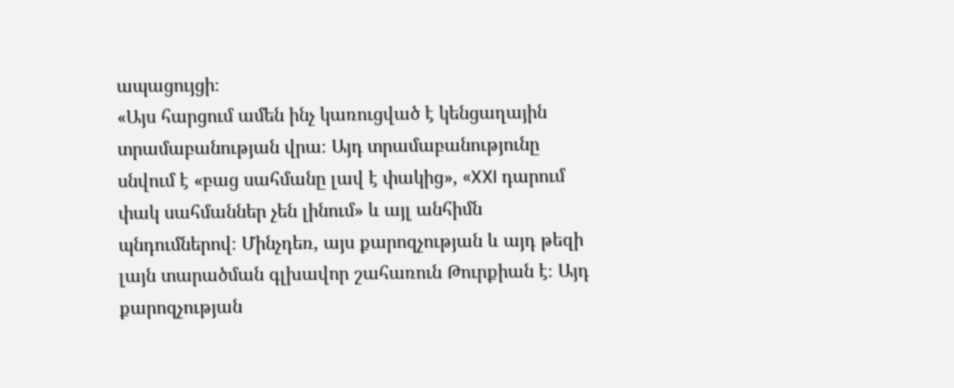ապացույցի։
«Այս հարցում ամեն ինչ կառուցված է կենցաղային տրամաբանության վրա։ Այդ տրամաբանությունը սնվում է «բաց սահմանը լավ է փակից», «XXI դարում փակ սահմաններ չեն լինում» և այլ անհիմն պնդումներով։ Մինչդեռ, այս քարոզչության և այդ թեզի լայն տարածման գլխավոր շահառուն Թուրքիան է։ Այդ քարոզչության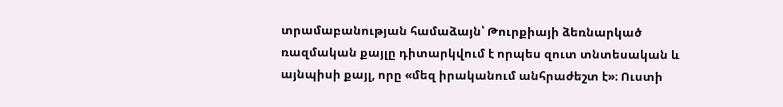տրամաբանության համաձայն՝ Թուրքիայի ձեռնարկած ռազմական քայլը դիտարկվում է որպես զուտ տնտեսական և այնպիսի քայլ, որը «մեզ իրականում անհրաժեշտ է»։ Ուստի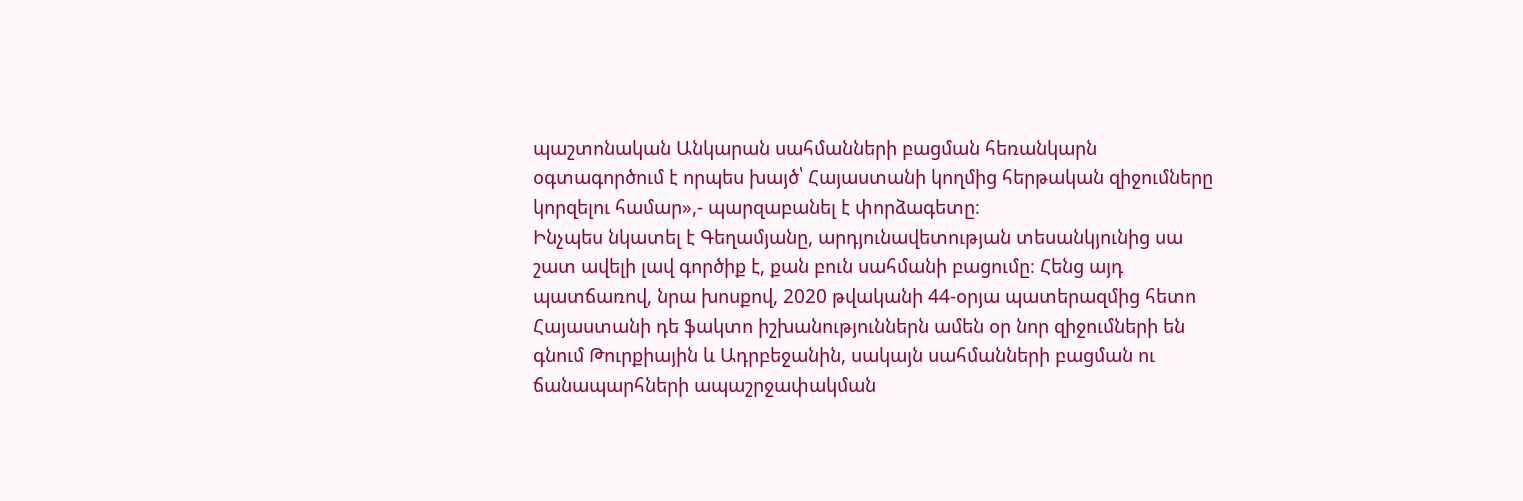պաշտոնական Անկարան սահմանների բացման հեռանկարն օգտագործում է որպես խայծ՝ Հայաստանի կողմից հերթական զիջումները կորզելու համար»,- պարզաբանել է փորձագետը։
Ինչպես նկատել է Գեղամյանը, արդյունավետության տեսանկյունից սա շատ ավելի լավ գործիք է, քան բուն սահմանի բացումը։ Հենց այդ պատճառով, նրա խոսքով, 2020 թվականի 44-օրյա պատերազմից հետո Հայաստանի դե ֆակտո իշխանություններն ամեն օր նոր զիջումների են գնում Թուրքիային և Ադրբեջանին, սակայն սահմանների բացման ու ճանապարհների ապաշրջափակման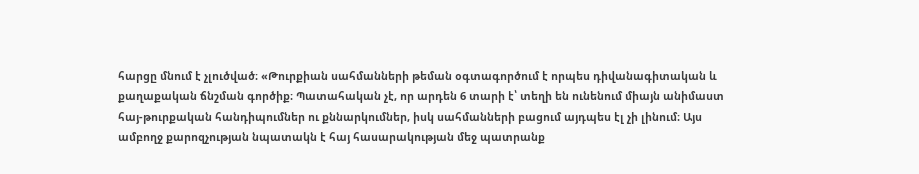հարցը մնում է չլուծված։ «Թուրքիան սահմանների թեման օգտագործում է որպես դիվանագիտական և քաղաքական ճնշման գործիք։ Պատահական չէ, որ արդեն 6 տարի է՝ տեղի են ունենում միայն անիմաստ հայ-թուրքական հանդիպումներ ու քննարկումներ, իսկ սահմանների բացում այդպես էլ չի լինում։ Այս ամբողջ քարոզչության նպատակն է հայ հասարակության մեջ պատրանք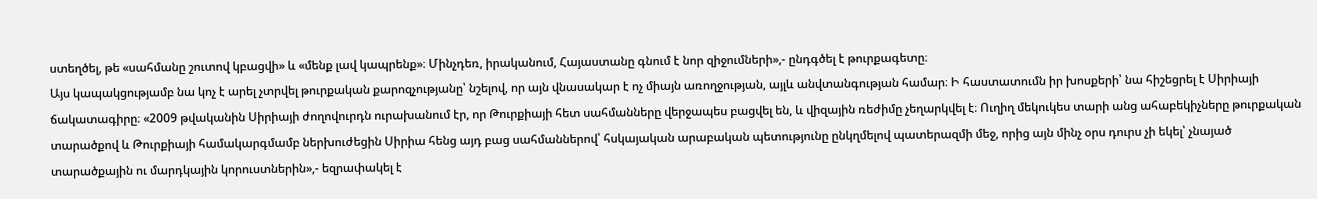ստեղծել, թե «սահմանը շուտով կբացվի» և «մենք լավ կապրենք»։ Մինչդեռ, իրականում, Հայաստանը գնում է նոր զիջումների»,- ընդգծել է թուրքագետը։
Այս կապակցությամբ նա կոչ է արել չտրվել թուրքական քարոզչությանը՝ նշելով, որ այն վնասակար է ոչ միայն առողջության, այլև անվտանգության համար։ Ի հաստատումն իր խոսքերի՝ նա հիշեցրել է Սիրիայի ճակատագիրը։ «2009 թվականին Սիրիայի ժողովուրդն ուրախանում էր, որ Թուրքիայի հետ սահմանները վերջապես բացվել են, և վիզային ռեժիմը չեղարկվել է։ Ուղիղ մեկուկես տարի անց ահաբեկիչները թուրքական տարածքով և Թուրքիայի համակարգմամբ ներխուժեցին Սիրիա հենց այդ բաց սահմաններով՝ հսկայական արաբական պետությունը ընկղմելով պատերազմի մեջ, որից այն մինչ օրս դուրս չի եկել՝ չնայած տարածքային ու մարդկային կորուստներին»,- եզրափակել է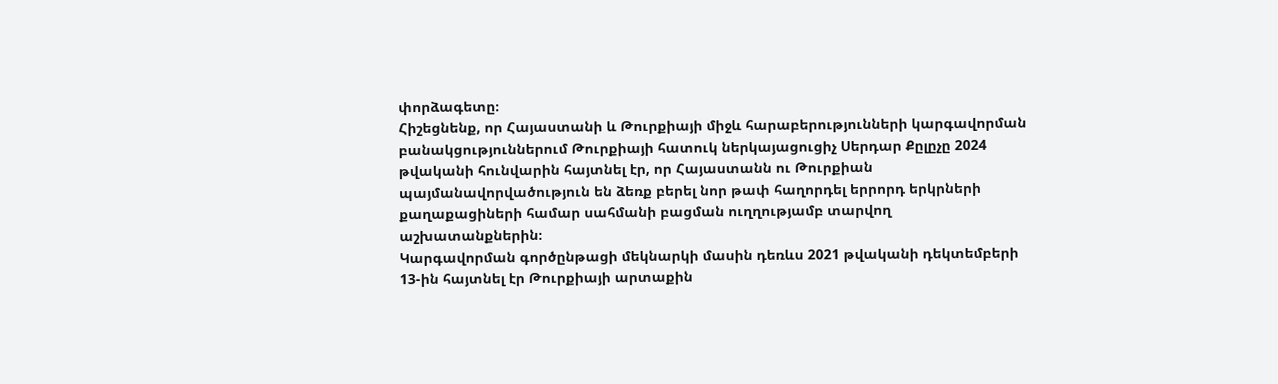փորձագետը։
Հիշեցնենք, որ Հայաստանի և Թուրքիայի միջև հարաբերությունների կարգավորման բանակցություններում Թուրքիայի հատուկ ներկայացուցիչ Սերդար Քըլըչը 2024 թվականի հունվարին հայտնել էր, որ Հայաստանն ու Թուրքիան պայմանավորվածություն են ձեռք բերել նոր թափ հաղորդել երրորդ երկրների քաղաքացիների համար սահմանի բացման ուղղությամբ տարվող աշխատանքներին։
Կարգավորման գործընթացի մեկնարկի մասին դեռևս 2021 թվականի դեկտեմբերի 13-ին հայտնել էր Թուրքիայի արտաքին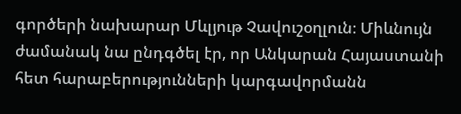գործերի նախարար Մևլյութ Չավուշօղլուն։ Միևնույն ժամանակ նա ընդգծել էր, որ Անկարան Հայաստանի հետ հարաբերությունների կարգավորմանն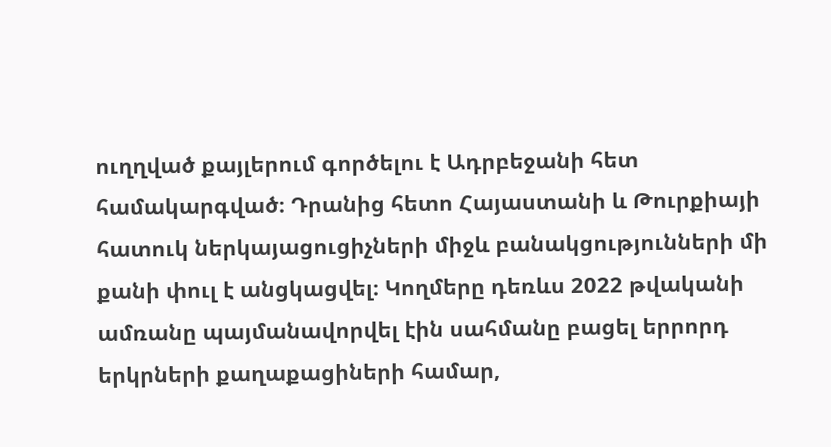ուղղված քայլերում գործելու է Ադրբեջանի հետ համակարգված։ Դրանից հետո Հայաստանի և Թուրքիայի հատուկ ներկայացուցիչների միջև բանակցությունների մի քանի փուլ է անցկացվել։ Կողմերը դեռևս 2022 թվականի ամռանը պայմանավորվել էին սահմանը բացել երրորդ երկրների քաղաքացիների համար,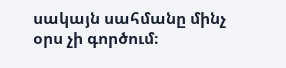սակայն սահմանը մինչ օրս չի գործում։